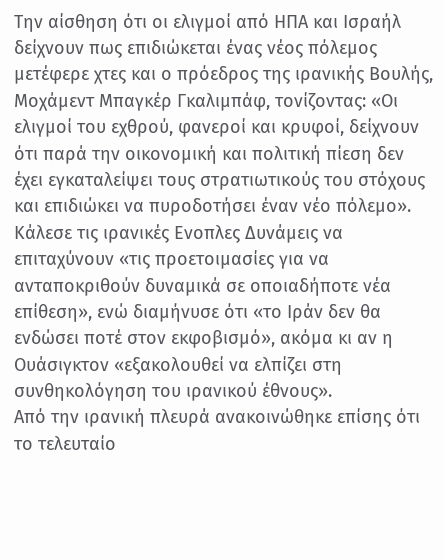Την αίσθηση ότι οι ελιγμοί από ΗΠΑ και Ισραήλ δείχνουν πως επιδιώκεται ένας νέος πόλεμος μετέφερε χτες και ο πρόεδρος της ιρανικής Βουλής, Μοχάμεντ Μπαγκέρ Γκαλιμπάφ, τονίζοντας: «Οι ελιγμοί του εχθρού, φανεροί και κρυφοί, δείχνουν ότι παρά την οικονομική και πολιτική πίεση δεν έχει εγκαταλείψει τους στρατιωτικούς του στόχους και επιδιώκει να πυροδοτήσει έναν νέο πόλεμο». Κάλεσε τις ιρανικές Ενοπλες Δυνάμεις να επιταχύνουν «τις προετοιμασίες για να ανταποκριθούν δυναμικά σε οποιαδήποτε νέα επίθεση», ενώ διαμήνυσε ότι «το Ιράν δεν θα ενδώσει ποτέ στον εκφοβισμό», ακόμα κι αν η Ουάσιγκτον «εξακολουθεί να ελπίζει στη συνθηκολόγηση του ιρανικού έθνους».
Από την ιρανική πλευρά ανακοινώθηκε επίσης ότι το τελευταίο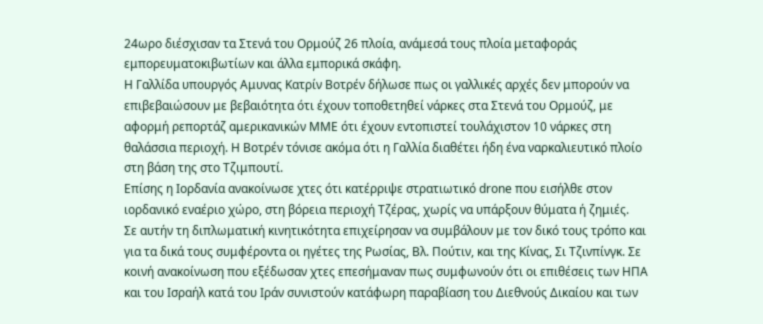24ωρο διέσχισαν τα Στενά του Ορμούζ 26 πλοία, ανάμεσά τους πλοία μεταφοράς εμπορευματοκιβωτίων και άλλα εμπορικά σκάφη.
Η Γαλλίδα υπουργός Αμυνας Κατρίν Βοτρέν δήλωσε πως οι γαλλικές αρχές δεν μπορούν να επιβεβαιώσουν με βεβαιότητα ότι έχουν τοποθετηθεί νάρκες στα Στενά του Ορμούζ, με αφορμή ρεπορτάζ αμερικανικών ΜΜΕ ότι έχουν εντοπιστεί τουλάχιστον 10 νάρκες στη θαλάσσια περιοχή. Η Βοτρέν τόνισε ακόμα ότι η Γαλλία διαθέτει ήδη ένα ναρκαλιευτικό πλοίο στη βάση της στο Τζιμπουτί.
Επίσης η Ιορδανία ανακοίνωσε χτες ότι κατέρριψε στρατιωτικό drone που εισήλθε στον ιορδανικό εναέριο χώρο, στη βόρεια περιοχή Τζέρας, χωρίς να υπάρξουν θύματα ή ζημιές.
Σε αυτήν τη διπλωματική κινητικότητα επιχείρησαν να συμβάλουν με τον δικό τους τρόπο και για τα δικά τους συμφέροντα οι ηγέτες της Ρωσίας, Βλ. Πούτιν, και της Κίνας, Σι Τζινπίνγκ. Σε κοινή ανακοίνωση που εξέδωσαν χτες επεσήμαναν πως συμφωνούν ότι οι επιθέσεις των ΗΠΑ και του Ισραήλ κατά του Ιράν συνιστούν κατάφωρη παραβίαση του Διεθνούς Δικαίου και των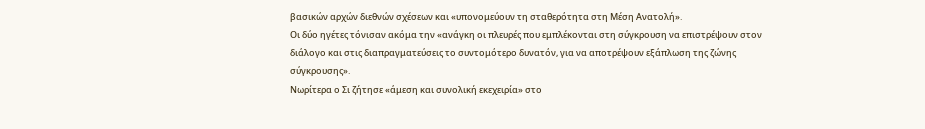βασικών αρχών διεθνών σχέσεων και «υπονομεύουν τη σταθερότητα στη Μέση Ανατολή».
Οι δύο ηγέτες τόνισαν ακόμα την «ανάγκη οι πλευρές που εμπλέκονται στη σύγκρουση να επιστρέψουν στον διάλογο και στις διαπραγματεύσεις το συντομότερο δυνατόν, για να αποτρέψουν εξάπλωση της ζώνης σύγκρουσης».
Νωρίτερα ο Σι ζήτησε «άμεση και συνολική εκεχειρία» στο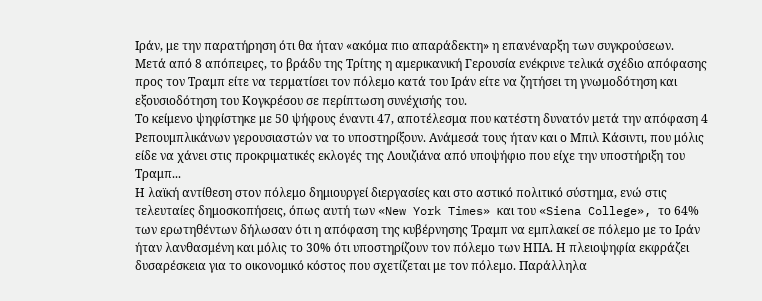Ιράν, με την παρατήρηση ότι θα ήταν «ακόμα πιο απαράδεκτη» η επανέναρξη των συγκρούσεων.
Μετά από 8 απόπειρες, το βράδυ της Τρίτης η αμερικανική Γερουσία ενέκρινε τελικά σχέδιο απόφασης προς τον Τραμπ είτε να τερματίσει τον πόλεμο κατά του Ιράν είτε να ζητήσει τη γνωμοδότηση και εξουσιοδότηση του Κογκρέσου σε περίπτωση συνέχισής του.
Το κείμενο ψηφίστηκε με 50 ψήφους έναντι 47, αποτέλεσμα που κατέστη δυνατόν μετά την απόφαση 4 Ρεπουμπλικάνων γερουσιαστών να το υποστηρίξουν. Ανάμεσά τους ήταν και ο Μπιλ Κάσιντι, που μόλις είδε να χάνει στις προκριματικές εκλογές της Λουιζιάνα από υποψήφιο που είχε την υποστήριξη του Τραμπ...
Η λαϊκή αντίθεση στον πόλεμο δημιουργεί διεργασίες και στο αστικό πολιτικό σύστημα, ενώ στις τελευταίες δημοσκοπήσεις, όπως αυτή των «New York Times» και του «Siena College», το 64% των ερωτηθέντων δήλωσαν ότι η απόφαση της κυβέρνησης Τραμπ να εμπλακεί σε πόλεμο με το Ιράν ήταν λανθασμένη και μόλις το 30% ότι υποστηρίζουν τον πόλεμο των ΗΠΑ. Η πλειοψηφία εκφράζει δυσαρέσκεια για το οικονομικό κόστος που σχετίζεται με τον πόλεμο. Παράλληλα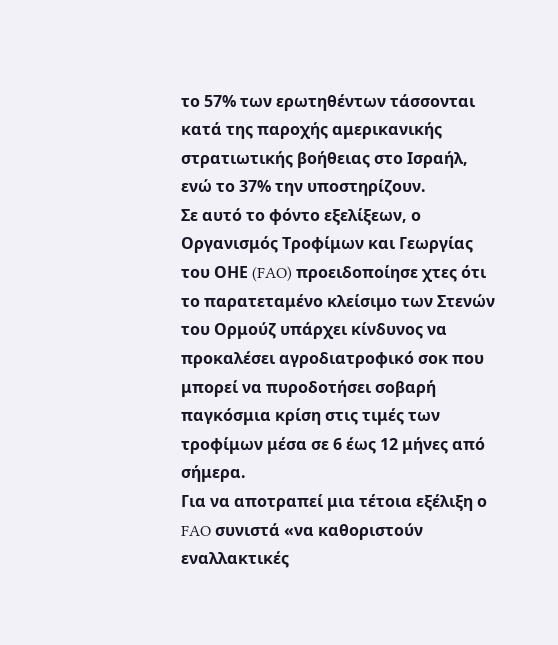το 57% των ερωτηθέντων τάσσονται κατά της παροχής αμερικανικής στρατιωτικής βοήθειας στο Ισραήλ, ενώ το 37% την υποστηρίζουν.
Σε αυτό το φόντο εξελίξεων, ο Οργανισμός Τροφίμων και Γεωργίας του ΟΗΕ (FAO) προειδοποίησε χτες ότι το παρατεταμένο κλείσιμο των Στενών του Ορμούζ υπάρχει κίνδυνος να προκαλέσει αγροδιατροφικό σοκ που μπορεί να πυροδοτήσει σοβαρή παγκόσμια κρίση στις τιμές των τροφίμων μέσα σε 6 έως 12 μήνες από σήμερα.
Για να αποτραπεί μια τέτοια εξέλιξη ο FAO συνιστά «να καθοριστούν εναλλακτικές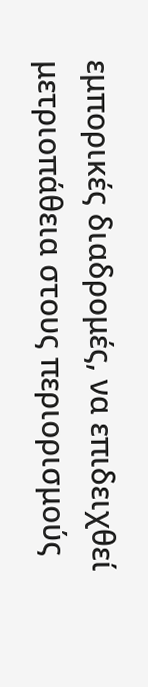εμπορικές διαδρομές, να επιδειχθεί μετριοπάθεια στους περιορισμούς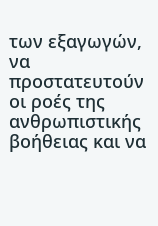των εξαγωγών, να προστατευτούν οι ροές της ανθρωπιστικής βοήθειας και να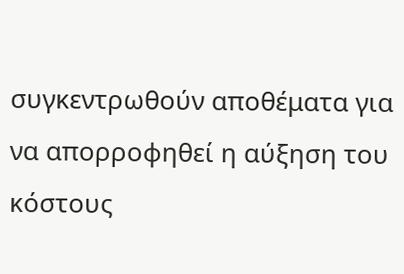συγκεντρωθούν αποθέματα για να απορροφηθεί η αύξηση του κόστους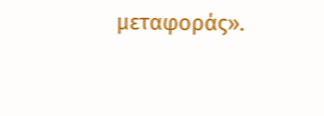μεταφοράς».